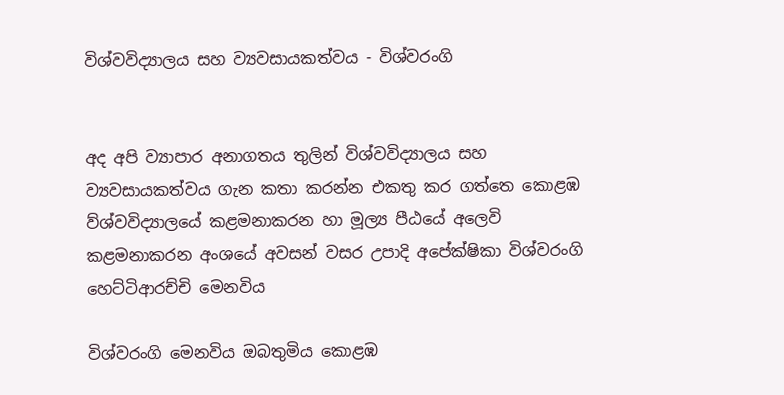විශ්වවිද්‍යාලය සහ ව්‍යවසායකත්වය - විශ්වරංගි


අද අපි ව්‍යාපාර අනාගතය තුලින් විශ්වවිද්‍යාලය සහ ව්‍යවසායකත්වය ගැන කතා කරන්න එකතු කර ගත්තෙ කොළඹ ව්ශ්වවිද්‍යාලයේ කළමනාකරන හා මූල්‍ය පීඨයේ අලෙවි කළමනාකරන අංශයේ අවසන් වසර උපාදි අපේක්ෂිකා විශ්වරංගි හෙට්ටිආරච්චි මෙනවිය

විශ්වරංගි මෙනවිය ඔබතුමිය කොළඹ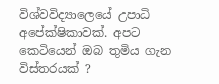විශ්වවිද්‍යාලෙයේ උපාධි අපේක්ෂිකාවක්. අපට කෙටියෙන් ඔබ තුමිය ගැන විස්තරයක් ?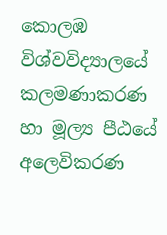කොලඹ විශ්වවිද්‍යාලයේ කලමණාකරණ හා මූල්‍ය පීඨයේ අලෙවිකරණ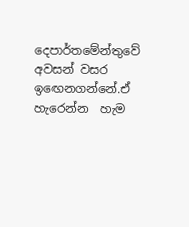දෙපාර්තමේන්තුවේ අවසන් වසර ඉඟෙනගන්නේ.ඒ හැරෙන්න  හැම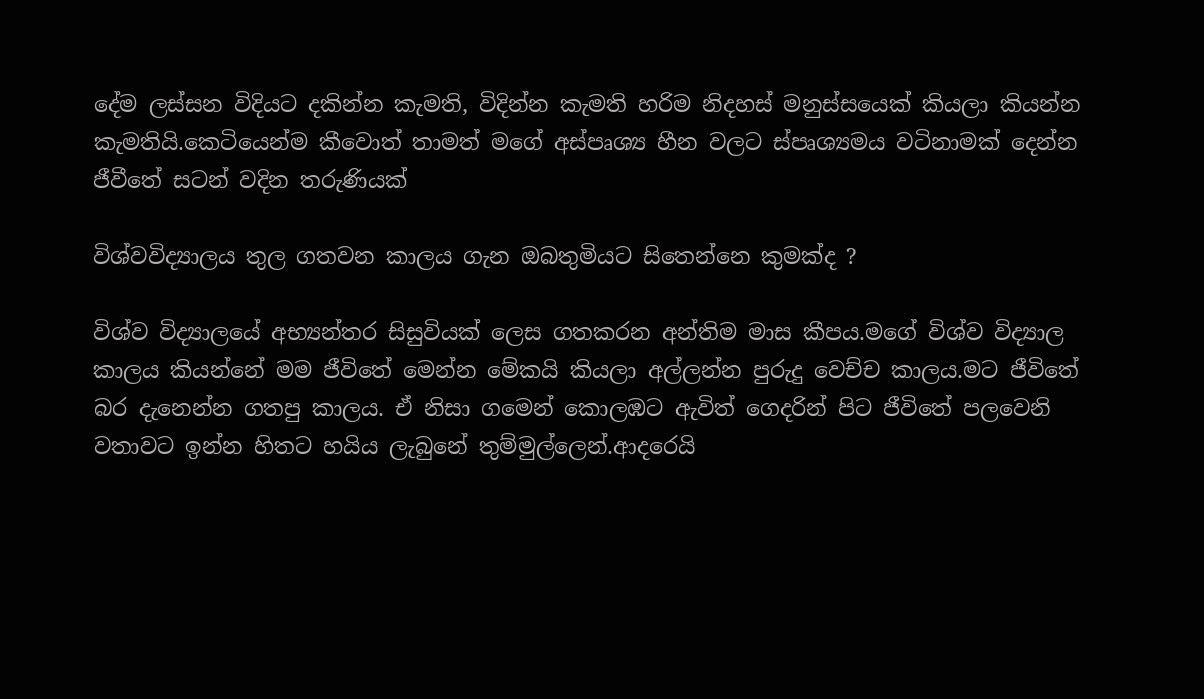දේම ලස්සන විදියට දකින්න කැමති, විදින්න කැමති හරිම නිදහස් මනුස්සයෙක් කියලා කියන්න කැමතියි.කෙටියෙන්ම කීවොත් තාමත් මගේ අස්පෘශ්‍ය හීන වලට ස්පෘශ්‍යමය වටිනාමක් දෙන්න ජීවීතේ සටන් වදින තරුණියක්

විශ්වවිද්‍යාලය තුල ගතවන කාලය ගැන ඔබතුමියට සිතෙන්නෙ කුමක්ද ?

විශ්‍ව විද්‍යාලයේ අභ්‍යන්තර සිසුවියක් ලෙස ගතකරන අන්තිම මාස කීපය.මගේ විශ්ව විද්‍යාල කාලය කියන්නේ මම ජීවිතේ මෙන්න මේකයි කියලා අල්ලන්න පුරුදු වෙච්ච කාලය.මට ජීවිතේ බර දැනෙන්න ගතපු කාලය. ඒ නිසා ගමෙන් කොලඹට ඇවිත් ගෙදරින් පිට ජීවිතේ පලවෙනි වතාවට ඉන්න හිතට හයිය ලැබුනේ තුම්මුල්ලෙන්.ආදරෙයි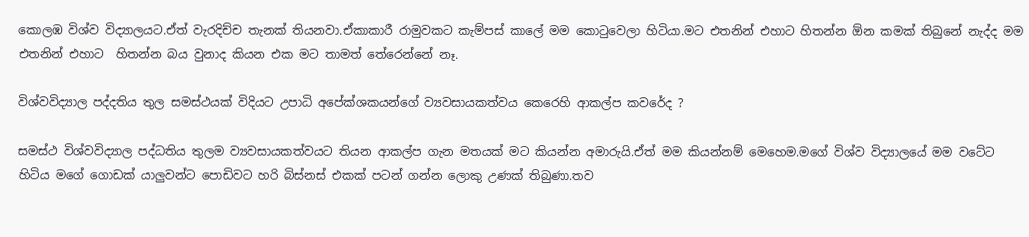කොලඹ විශ්ව විද්‍යාලයට.ඒත් වැරදිච්ච තැනක් තියනවා.ඒකාකාරී රාමුවකට කැම්පස් කාලේ මම කොටුවෙලා හිටියා.මට එතනින් එහාට හිතන්න ඕන කමක් තිබුනේ නැද්ද මම එතනින් එහාට  හිතන්න බය වුනාද කියන එක මට තාමත් තේරෙන්නේ නෑ.

විශ්වවිද්‍යාල පද්දතිය තුල සමස්ථයක් විදියට උපාධි අපේක්ශකයන්ගේ ව්‍යවසායකත්වය කෙරෙහි ආකල්ප කවරේද ?

සමස්ථ විශ්වවිද්‍යාල පද්ධතිය තුලම ව්‍යවසායකත්වයට තියන ආකල්ප ගැන මතයක් මට කියන්න අමාරුයි.ඒත් මම කියන්නම් මෙහෙම.මගේ විශ්ව විද්‍යාලයේ මම වටේට හිටිය මගේ ගොඩක් යාලුවන්ට පොඩිවට හරි බිස්නස් එකක් පටන් ගන්න ලොකු උණක් තිබුණා.තව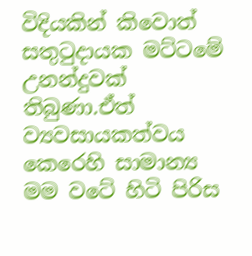විදියකින් කිවොත් සතුටුදායක මට්ටමේ උනන්දුවක් තිබුණා.ඒත් ව්‍යවසායකත්වය කෙරෙහි සාමාන්‍ය මම වටේ හිටි පිරිස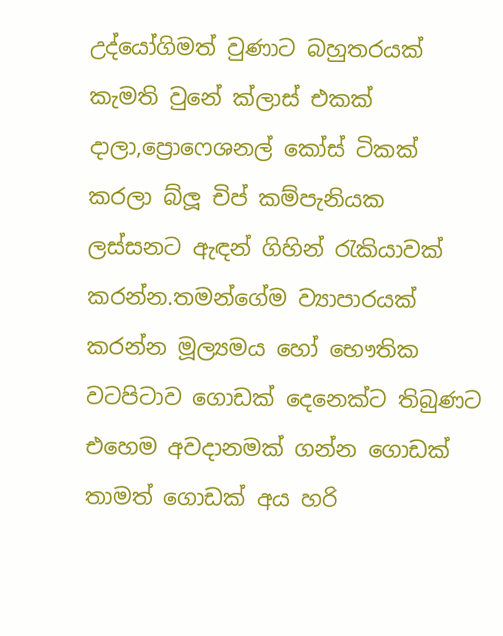උද්යෝගිමත් වුණාට බහුතරයක් කැමති වුනේ ක්ලාස් එකක් දාලා,ප්‍රොෆෙශනල් කෝස් ටිකක් කරලා බ්ලූ චිප් කම්පැනියක ලස්සනට ඇඳන් ගිහින් රැකියාවක් කරන්න.තමන්ගේම ව්‍යාපාරයක් කරන්න මූල්‍යමය හෝ භෞතික වටපිටාව ගොඩක් දෙනෙක්ට තිබුණට එහෙම අවදානමක් ගන්න ගොඩක් තාමත් ගොඩක් අය හරි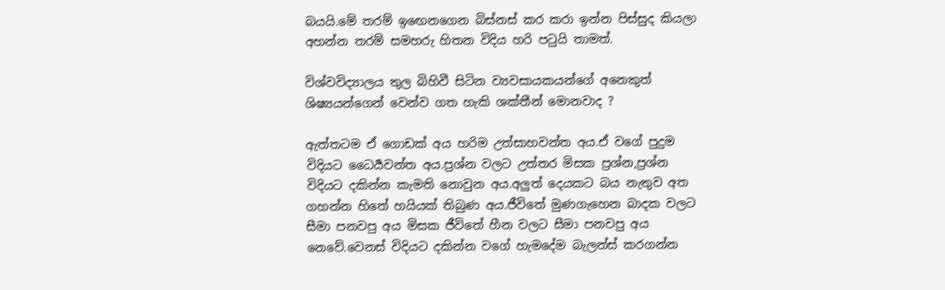බයයි.මේ තරම් ඉඟෙනගෙන බිස්නස් කර කරා ඉන්න පිස්සුද කියලා අහන්න තරම් සමහරු හිතන විදිය හරි පටුයි තාමත්.

විශ්වවිද්‍යාලය තුල බිහිවී සිටින ව්‍යවසායකයන්ගේ අනෙකුත් ශිෂ්‍යයන්ගෙන් වෙන්ව ගත හැකි ශක්තීන් මොනවාද ?

ඇත්තටම ඒ ගොඩක් අය හරිම උත්සාහවන්ත අය.ඒ වගේ පුදුම විදියට ධෛර්‍යවන්ත අය.ප්‍රශ්න වලට උත්තර මිසක ප්‍රශ්න,ප්‍රශ්න විදියට දකින්න කැමති නොවුන අය.අලුත් දෙයකට බය නැතුව අත ගහන්න හිතේ හයියක් තිබුණ අය.ජීවිතේ මුණගැහෙන බාදක වලට සීමා පනවපු අය මිසක ජීවිතේ හීන වලට සීමා පනවපු අය නෙවේ.වෙනස් විදියට දකින්න වගේ හැමදේම බැලන්ස් කරගන්න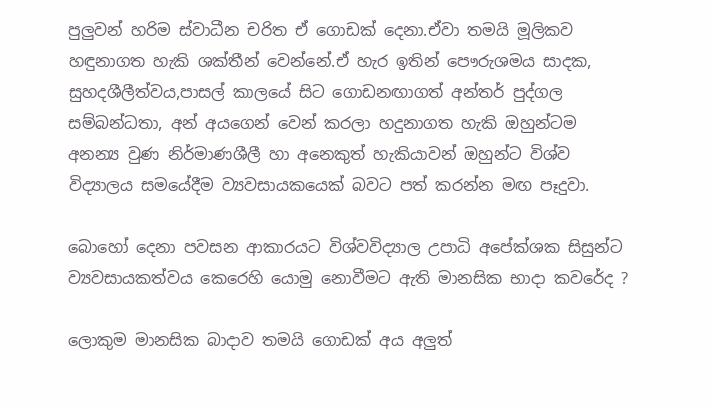පුලුවන් හරිම ස්වාධීන චරිත ඒ ගොඩක් දෙනා.ඒවා තමයි මූලිකව හඳුනාගත හැකි ශක්තීන් වෙන්නේ.ඒ හැර ඉතින් පෞරුශමය සාදක, සුහදශීලීත්වය,පාසල් කාලයේ සිට ගොඩනඟාගත් අන්තර් පුද්ගල සම්බන්ධතා, අන් අයගෙන් වෙන් කරලා හදුනාගත හැකි ඔහුන්ටම අනන්‍ය වුණ නිර්මාණශීලී හා අනෙකුත් හැකියාවන් ඔහුන්ට විශ්ව විද්‍යාලය සමයේදීම ව්‍යවසායකයෙක් බවට පත් කරන්න මඟ පෑදුවා.

බොහෝ දෙනා පවසන ආකාරයට විශ්වවිද්‍යාල උපාධි අපේක්ශක සිසුන්ට ව්‍යවසායකත්වය කෙරෙහි යොමු නොවීමට ඇති මානසික භාදා කවරේද ?

ලොකුම මානසික බාදාව තමයි ගොඩක් අය අලුත්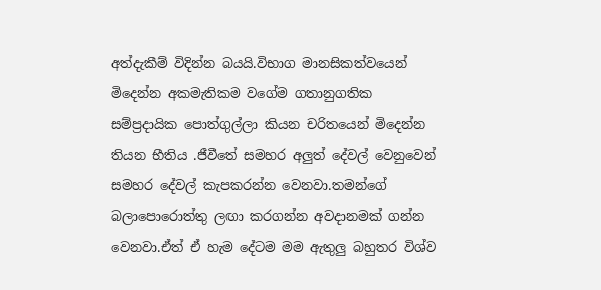අත්දැකීම් විදින්න බයයි.විභාග මානසිකත්වයෙන් මිදෙන්න අකමැතිකම වගේම ගතානුගතික සම්ප්‍රදායික පොත්ගුල්ලා කියන චරිතයෙන් මිදෙන්න තියන භීතිය .ජීවීතේ සමහර අලුත් දේවල් වෙනුවෙන් සමහර දේවල් කැපකරන්න වෙනවා.තමන්ගේ බලාපොරොත්තු ලඟා කරගන්න අවදානමක් ගන්න වෙනවා.ඒත් ඒ හැම දේටම මම ඇතුලු බහුතර විශ්ව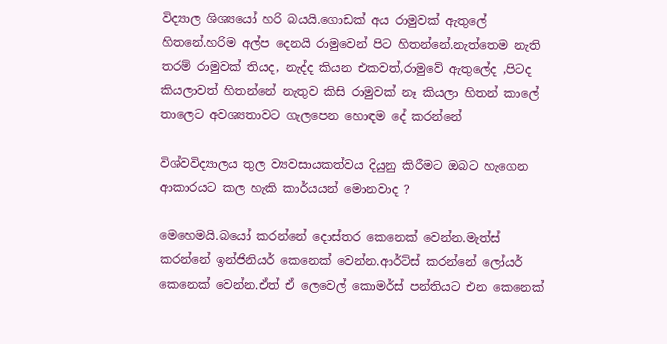විද්‍යාල ශිශ්‍යයෝ හරි බයයි.ගොඩක් අය රාමුවක් ඇතුලේ හිතනේ.හරිම අල්ප දෙනයි රාමුවෙන් පිට හිතන්නේ.නැත්තෙම නැති තරම් රාමුවක් තියද, නැද්ද කියන එකවත්,රාමුවේ ඇතුලේද ,පිටද කියලාවත් හිතන්නේ නැතුව කිසි රාමුවක් නෑ කියලා හිතන් කාලේ තාලෙට අවශ්‍යතාවට ගැලපෙන හොඳම දේ කරන්නේ

විශ්වවිද්‍යාලය තුල ව්‍යවසායකත්වය දියුනු කිරීමට ඔබට හැගෙන ආකාරයට කල හැකි කාර්යයන් මොනවාද ?

මෙහෙමයි.බයෝ කරන්නේ දොස්තර කෙනෙක් වෙන්න.මැත්ස් කරන්නේ ඉන්ජිනියර් කෙනෙක් වෙන්න.ආර්ට්ස් කරන්නේ ලෝයර් කෙනෙක් වෙන්න.ඒත් ඒ ලෙවෙල් කොමර්ස් පන්තියට එන කෙනෙක්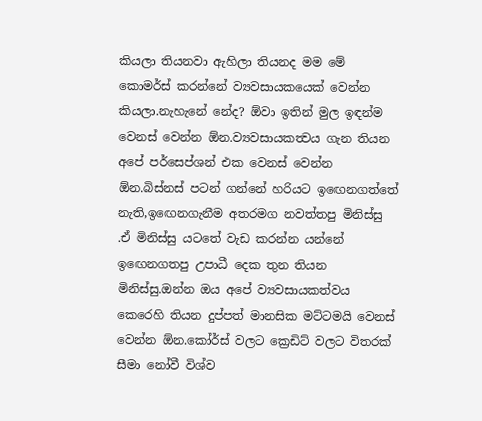කියලා තියනවා ඇහිලා තියනද මම මේ කොමර්ස් කරන්නේ ව්‍යවසායකයෙක් වෙන්න කියලා.නැහැනේ නේද? ඕවා ඉතින් මුල ඉඳන්ම වෙනස් වෙන්න ඕන.ව්‍යවසායකත්‍වය ගැන තියන අපේ පර්සෙප්ශන් එක වෙනස් වෙන්න ඕන.බිස්නස් පටන් ගන්නේ හරියට ඉඟෙනගත්තේ නැති,ඉඟෙනගැනීම අතරමග නවත්තපු මිනිස්සු .ඒ මිනිස්සු යටතේ වැඩ කරන්න යන්නේ ඉඟෙනගතපු උපාධී දෙක තුන තියන මිනිස්සු.ඔන්න ඔය අපේ ව්‍යවසායකත්වය කෙරෙහි තියන දුප්පත් මානසික මට්ටමයි වෙනස් වෙන්න ඕන.කෝර්ස් වලට ක්‍රෙඩිට් වලට විතරක් සීමා නෝවී විශ්ව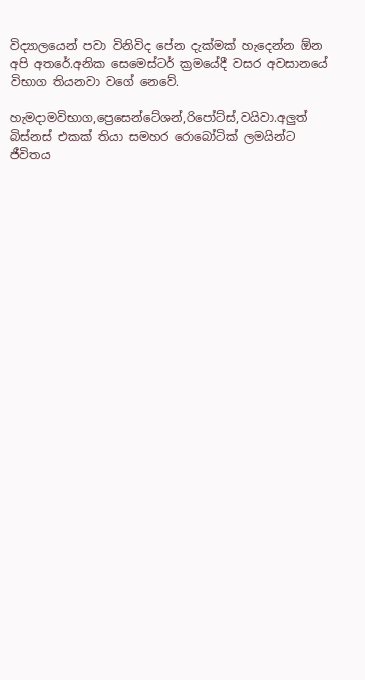විද්‍යාලයෙන් පවා විනිවිද පේන දැක්මක් හැදෙන්න ඕන අපි අතරේ.අනික සෙමෙස්ටර් ක්‍රමයේදී වසර අවසානයේ විභාග තියනවා වගේ නෙවේ.

හැමදාමවිභාග,ප්‍රෙසෙන්ටේශන්,රිපෝට්ස්,වයිවා.අලුත් බිස්නස් එකක් තියා සමහර රොබෝටික් ලමයින්ට ජීවිතය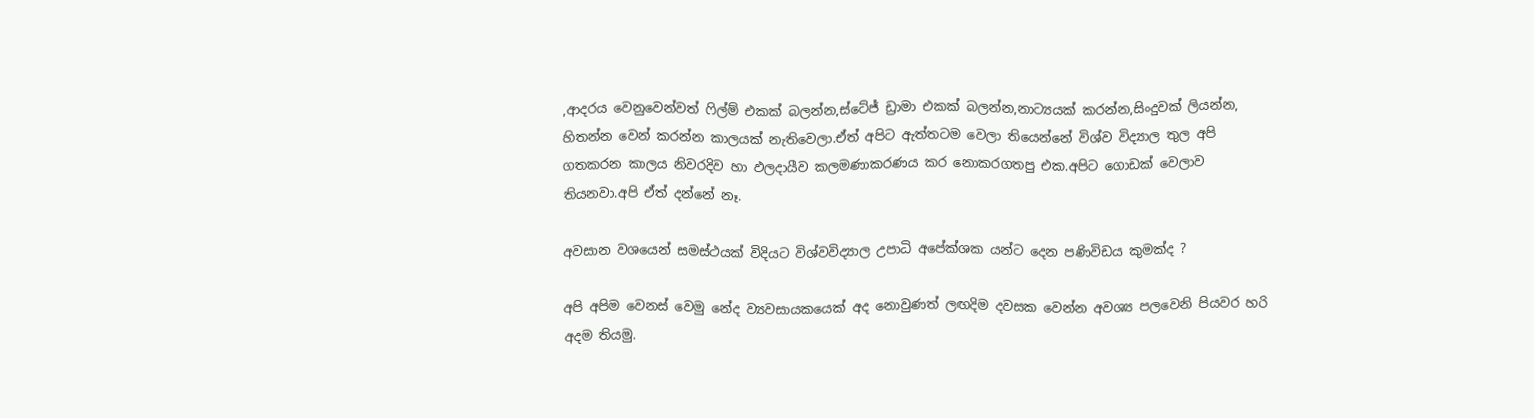,ආදරය වෙනුවෙන්වත් ෆිල්ම් එකක් බලන්න,ස්ටේජ් ඩ්‍රාමා එකක් බලන්න,නාට්‍යයක් කරන්න,සිංදුවක් ලියන්න, හිතන්න වෙන් කරන්න කාලයක් නැතිවෙලා.ඒත් අපිට ඇත්තටම වෙලා තියෙන්නේ විශ්ව විද්‍යාල තුල අපි ගතකරන කාලය නිවරදිව හා ඵලදායීව කලමණාකරණය කර නොකරගතපු එක.අපිට ගොඩක් වෙලාව තියනවා.අපි ඒත් දන්නේ නෑ.

අවසාන වශයෙන් සමස්ථයක් විදියට විශ්වවිද්‍යාල උපාධි අපේක්ශක යන්ට දෙන පණිවිඩය කුමක්ද ?

අපි අපිම වෙනස් වෙමු නේද ව්‍යවසායකයෙක් අද නොවුණත් ලඟදිම දවසක වෙන්න අවශ්‍ය පලවෙනි පියවර හරි අදම තියමු.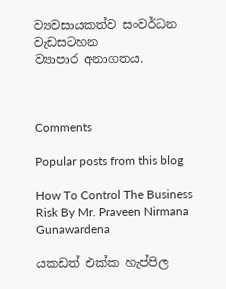ව්‍යවසායකත්ව සංවර්ධන වැඩසටහන
ව්‍යාපාර අනාගතය.



Comments

Popular posts from this blog

How To Control The Business Risk By Mr. Praveen Nirmana Gunawardena

යකඩත් එක්ක හැප්පිල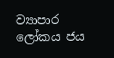ව්‍යාපාර ලෝකය ජය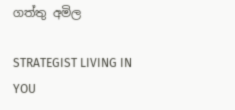ගත්තු අමිල

STRATEGIST LIVING IN YOU